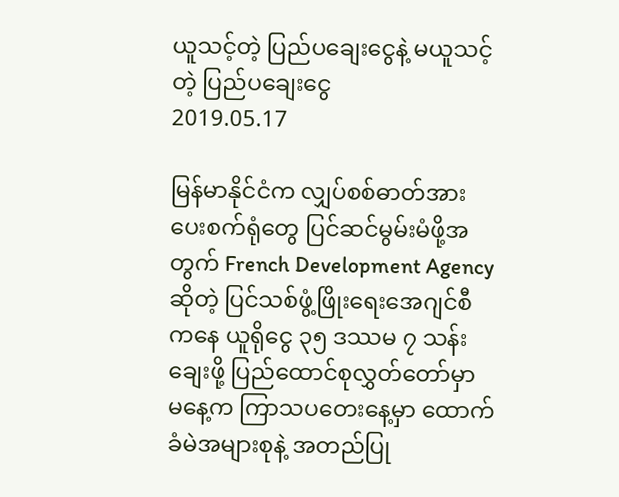ယူသင့်တဲ့ ပြည်ပချေးငွေနဲ့ မယူသင့်တဲ့ ပြည်ပချေးငွေ
2019.05.17

မြန်မာနိုင်ငံက လျှပ်စစ်ဓာတ်အားပေးစက်ရုံတွေ ပြင်ဆင်မွမ်းမံဖို့အတွက် French Development Agency ဆိုတဲ့ ပြင်သစ်ဖွံ့ဖြိုးရေးအေဂျင်စီကနေ ယူရိုငွေ ၃၅ ဒဿမ ၇ သန်းချေးဖို့ ပြည်ထောင်စုလွှတ်တော်မှာ မနေ့က ကြာသပတေးနေ့မှာ ထောက်ခံမဲအများစုနဲ့ အတည်ပြု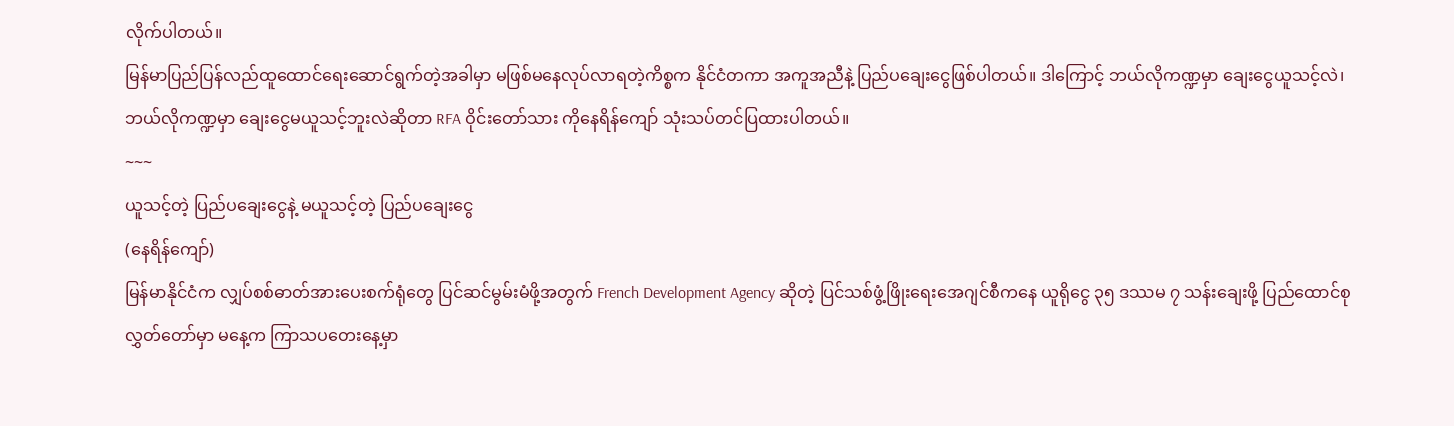လိုက်ပါတယ်။
မြန်မာပြည်ပြန်လည်ထူထောင်ရေးဆောင်ရွက်တဲ့အခါမှာ မဖြစ်မနေလုပ်လာရတဲ့ကိစ္စက နိုင်ငံတကာ အကူအညီနဲ့ ပြည်ပချေးငွေဖြစ်ပါတယ်။ ဒါကြောင့် ဘယ်လိုကဏ္ဍမှာ ချေးငွေယူသင့်လဲ၊ ဘယ်လိုကဏ္ဍမှာ ချေးငွေမယူသင့်ဘူးလဲဆိုတာ RFA ဝိုင်းတော်သား ကိုနေရိန်ကျော် သုံးသပ်တင်ပြထားပါတယ်။
~~~
ယူသင့်တဲ့ ပြည်ပချေးငွေနဲ့ မယူသင့်တဲ့ ပြည်ပချေးငွေ
(နေရိန်ကျော်)
မြန်မာနိုင်ငံက လျှပ်စစ်ဓာတ်အားပေးစက်ရုံတွေ ပြင်ဆင်မွမ်းမံဖို့အတွက် French Development Agency ဆိုတဲ့ ပြင်သစ်ဖွံ့ဖြိုးရေးအေဂျင်စီကနေ ယူရိုငွေ ၃၅ ဒဿမ ၇ သန်းချေးဖို့ ပြည်ထောင်စုလွှတ်တော်မှာ မနေ့က ကြာသပတေးနေ့မှာ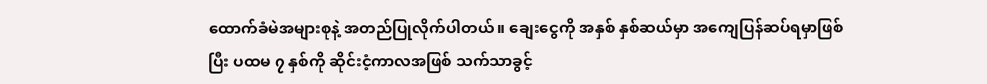ထောက်ခံမဲအများစုနဲ့ အတည်ပြုလိုက်ပါတယ်။ ချေးငွေကို အနှစ် နှစ်ဆယ်မှာ အကျေပြန်ဆပ်ရမှာဖြစ်ပြီး ပထမ ၇ နှစ်ကို ဆိုင်းငံ့ကာလအဖြစ် သက်သာခွင့်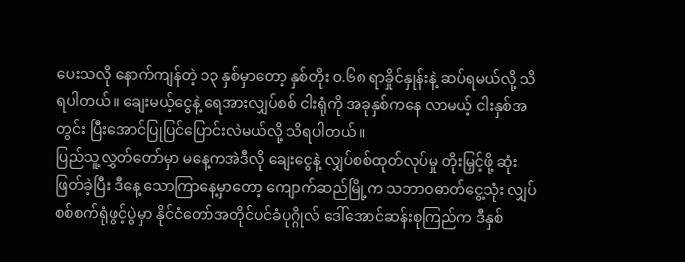ပေးသလို နောက်ကျန်တဲ့ ၁၃ နှစ်မှာတော့ နှစ်တိုး ဝ.၆၈ ရာခှိုင်နှုန်းနဲ့ ဆပ်ရမယ်လို့ သိရပါတယ်။ ချေးမယ့်ငွေနဲ့ ရေအားလျှပ်စစ် ငါးရုံကို အခုနှစ်ကနေ လာမယ့် ငါးနှစ်အတွင်း ပြီးအောင်ပြုပြင်ပြောင်းလဲမယ်လို့ သိရပါတယ်။
ပြည်သူ့လွှတ်တော်မှာ မနေ့ကအဲဒီလို ချေးငွေနဲ့ လျှပ်စစ်ထုတ်လုပ်မှု တိုးမြှင့်ဖို့ ဆုံးဖြတ်ခဲ့ပြီး ဒီနေ့ သောကြာနေ့မှာတော့ ကျောက်ဆည်မြို့က သဘာဝဓာတ်ငွေ့သုံး လျှပ်စစ်စက်ရုံဖွင့်ပွဲမှာ နိုင်ငံတော်အတိုင်ပင်ခံပုဂ္ဂိုလ် ဒေါ်အောင်ဆန်းစုကြည်က ဒီနှစ်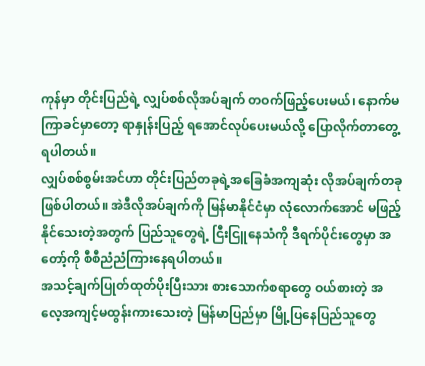ကုန်မှာ တိုင်းပြည်ရဲ့ လျှပ်စစ်လိုအပ်ချက် တဝက်ဖြည့်ပေးမယ်၊ နောက်မကြာခင်မှာတော့ ရာနှုန်းပြည့် ရအောင်လုပ်ပေးမယ်လို့ ပြောလိုက်တာတွေ့ရပါတယ်။
လျှပ်စစ်စွမ်းအင်ဟာ တိုင်းပြည်တခုရဲ့အခြေခံအကျဆုံး လိုအပ်ချက်တခုဖြစ်ပါတယ်။ အဲဒီလိုအပ်ချက်ကို မြန်မာနိုင်ငံမှာ လုံလောက်အောင် မဖြည့်နိုင်သေးတဲ့အတွက် ပြည်သူတွေရဲ့ ငြီးငြူနေသံကို ဒီရက်ပိုင်းတွေမှာ အတော့်ကို စီစီညံညံကြားနေရပါတယ်။
အသင့်ချက်ပြုတ်ထုတ်ပိုးပြီးသား စားသောက်စရာတွေ ဝယ်စားတဲ့ အလေ့အကျင့်မထွန်းကားသေးတဲ့ မြန်မာပြည်မှာ မြို့ပြနေပြည်သူတွေ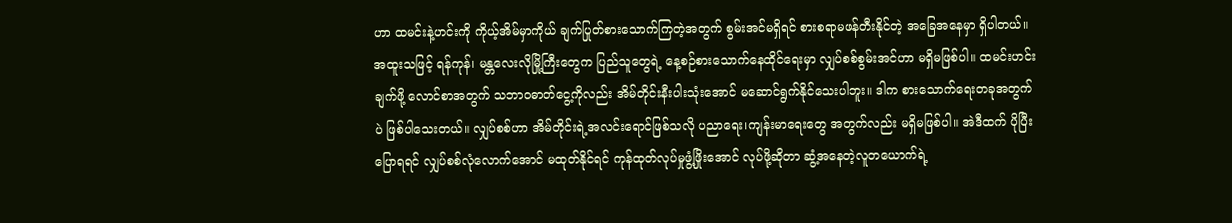ဟာ ထမင်းနဲ့ဟင်းကို ကိုယ့်အိမ်မှာကိုယ် ချက်ပြုတ်စားသောက်ကြတဲ့အတွက် စွမ်းအင်မရှိရင် စားစရာမဖန်တီးနိုင်တဲ့ အခြေအနေမှာ ရှိပါတယ်။ အထူးသဖြင့် ရန်ကုန်၊ မန္တလေးလိုမြို့ကြီးတွေက ပြည်သူတွေရဲ့ နေ့စဉ်စားသောက်နေထိုင်ရေးမှာ လျှပ်စစ်စွမ်းအင်ဟာ မရှိမဖြစ်ပါ။ ထမင်းဟင်းချက်ဖို့ လောင်စာအတွက် သဘာဝဓာတ်ငွေ့ကိုလည်း အိမ်တိုင်းနီးပါးသုံးအောင် မဆောင်ရွက်နိုင်သေးပါဘူး။ ဒါက စားသောက်ရေးတခုအတွက်ပဲ ဖြစ်ပါသေးတယ်။ လျှပ်စစ်ဟာ အိမ်တိုင်းရဲ့အလင်းရောင်ဖြစ်သလို ပညာရေး၊ကျန်းမာရေးတွေ အတွက်လည်း မရှိမဖြစ်ပါ။ အဲဒီထက် ပိုပြီးပြောရရင် လျှပ်စစ်လုံလောက်အောင် မထုတ်နိုင်ရင် ကုန်ထုတ်လုပ်မှုဖွံ့ဖြိုးအောင် လုပ်ဖို့ဆိုတာ ဆွံ့အနေတဲ့လူတယောက်ရဲ့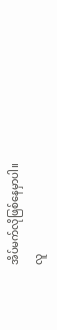အိပ်မက်လိုဖြစ်နေမှာပါ။
လူ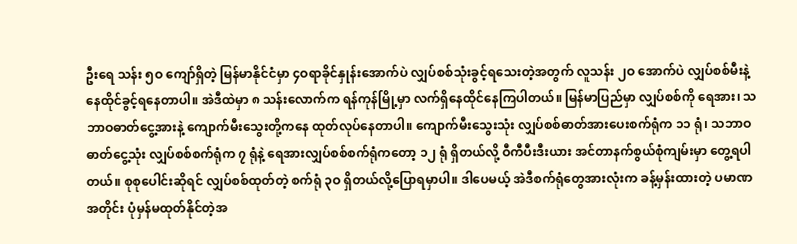ဦးရေ သန်း ၅ဝ ကျော်ရှိတဲ့ မြန်မာနိုင်ငံမှာ ၄ဝရာခိုင်နှုန်းအောက်ပဲ လျှပ်စစ်သုံးခွင့်ရသေးတဲ့အတွက် လူသန်း ၂ဝ အောက်ပဲ လျှပ်စစ်မီးနဲ့ နေထိုင်ခွင့်ရနေတာပါ။ အဲဒီထဲမှာ ၈ သန်းလောက်က ရန်ကုန်မြို့မှာ လက်ရှိနေထိုင်နေကြပါတယ်။ မြန်မာပြည်မှာ လျှပ်စစ်ကို ရေအား၊ သဘာဝဓာတ်ငွေ့အားနဲ့ ကျောက်မီးသွေးတို့ကနေ ထုတ်လုပ်နေတာပါ။ ကျောက်မီးသွေးသုံး လျှပ်စစ်ဓာတ်အားပေးစက်ရုံက ၁၁ ရုံ၊ သဘာဝဓာတ်ငွေ့သုံး လျှပ်စစ်စက်ရုံက ၇ ရုံနဲ့ ရေအားလျှပ်စစ်စက်ရုံကတော့ ၁၂ ရုံ ရှိတယ်လို့ ဝီကီပီးဒီးယား အင်တာနက်စွယ်စုံကျမ်းမှာ တွေ့ရပါတယ်။ စုစုပေါင်းဆိုရင် လျှပ်စစ်ထုတ်တဲ့ စက်ရုံ ၃ဝ ရှိတယ်လို့ပြောရမှာပါ။ ဒါပေမယ့် အဲဒီစက်ရုံတွေအားလုံးက ခန့်မှန်းထားတဲ့ ပမာဏအတိုင်း ပုံမှန်မထုတ်နိုင်တဲ့အ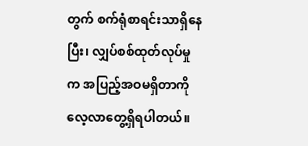တွက် စက်ရုံစာရင်းသာရှိနေပြီး၊ လျှပ်စစ်ထုတ်လုပ်မှုက အပြည့်အဝမရှိတာကို လေ့လာတွေ့ရှိရပါတယ်။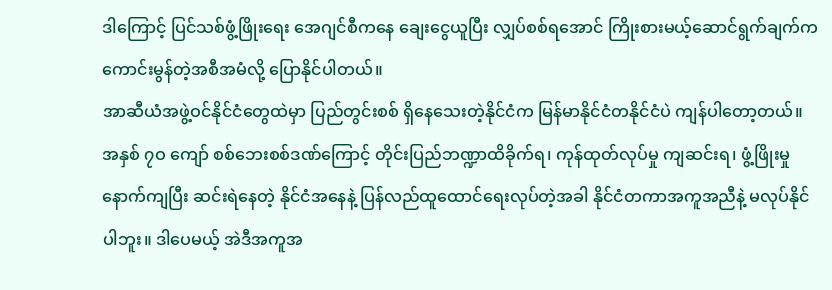ဒါကြောင့် ပြင်သစ်ဖွံ့ဖြိုးရေး အေဂျင်စီကနေ ချေးငွေယူပြီး လျှပ်စစ်ရအောင် ကြိုးစားမယ့်ဆောင်ရွက်ချက်က ကောင်းမွန်တဲ့အစီအမံလို့ ပြောနိုင်ပါတယ်။
အာဆီယံအဖွဲ့ဝင်နိုင်ငံတွေထဲမှာ ပြည်တွင်းစစ် ရှိနေသေးတဲ့နိုင်ငံက မြန်မာနိုင်ငံတနိုင်ငံပဲ ကျန်ပါတော့တယ်။ အနှစ် ၇ဝ ကျော် စစ်ဘေးစစ်ဒဏ်ကြောင့် တိုင်းပြည်ဘဏ္ဍာထိခိုက်ရ၊ ကုန်ထုတ်လုပ်မှု ကျဆင်းရ၊ ဖွံ့ဖြိုးမှုနောက်ကျပြီး ဆင်းရဲနေတဲ့ နိုင်ငံအနေနဲ့ ပြန်လည်ထူထောင်ရေးလုပ်တဲ့အခါ နိုင်ငံတကာအကူအညီနဲ့ မလုပ်နိုင်ပါဘူး။ ဒါပေမယ့် အဲဒီအကူအ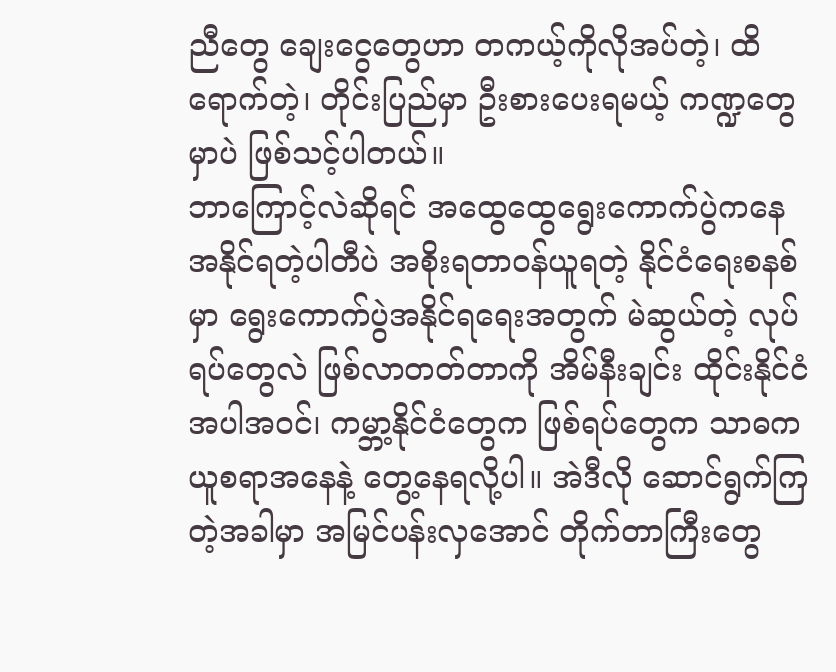ညီတွေ ချေးငွေတွေဟာ တကယ့်ကိုလိုအပ်တဲ့၊ ထိရောက်တဲ့၊ တိုင်းပြည်မှာ ဦးစားပေးရမယ့် ကဏ္ဍတွေမှာပဲ ဖြစ်သင့်ပါတယ်။
ဘာကြောင့်လဲဆိုရင် အထွေထွေရွေးကောက်ပွဲကနေ အနိုင်ရတဲ့ပါတီပဲ အစိုးရတာဝန်ယူရတဲ့ နိုင်ငံရေးစနစ်မှာ ရွေးကောက်ပွဲအနိုင်ရရေးအတွက် မဲဆွယ်တဲ့ လုပ်ရပ်တွေလဲ ဖြစ်လာတတ်တာကို အိမ်နီးချင်း ထိုင်းနိုင်ငံအပါအဝင်၊ ကမ္ဘာ့နိုင်ငံတွေက ဖြစ်ရပ်တွေက သာဓကယူစရာအနေနဲ့ တွေ့နေရလို့ပါ။ အဲဒီလို ဆောင်ရွက်ကြတဲ့အခါမှာ အမြင်ပန်းလှအောင် တိုက်တာကြီးတွေ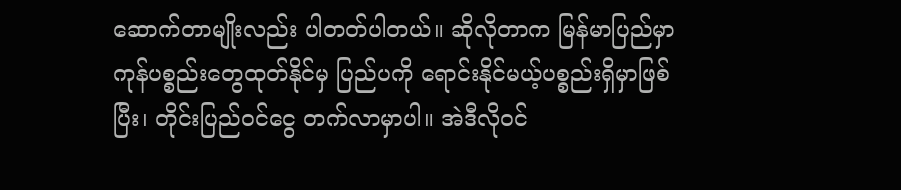ဆောက်တာမျိုးလည်း ပါတတ်ပါတယ်။ ဆိုလိုတာက မြန်မာပြည်မှာ ကုန်ပစ္စည်းတွေထုတ်နိုင်မှ ပြည်ပကို ရောင်းနိုင်မယ့်ပစ္စည်းရှိမှာဖြစ်ပြီး၊ တိုင်းပြည်ဝင်ငွေ တက်လာမှာပါ။ အဲဒီလိုဝင်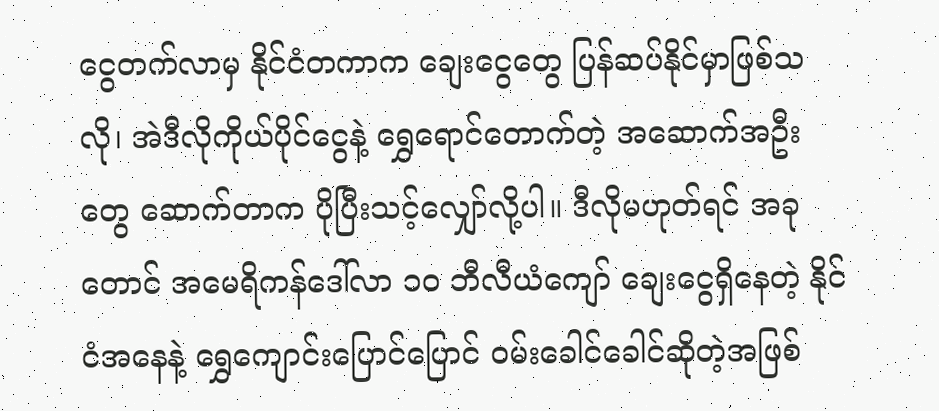ငွေတက်လာမှ နိုင်ငံတကာက ချေးငွေတွေ ပြန်ဆပ်နိုင်မှာဖြစ်သလို၊ အဲဒီလိုကိုယ်ပိုင်ငွေနဲ့ ရွှေရောင်တောက်တဲ့ အဆောက်အဦးတွေ ဆောက်တာက ပိုပြီးသင့်လျှော်လို့ပါ။ ဒီလိုမဟုတ်ရင် အခုတောင် အမေရိကန်ဒေါ်လာ ၁ဝ ဘီလီယံကျော် ချေးငွေရှိနေတဲ့ နိုင်ငံအနေနဲ့ ရွှေကျောင်းပြောင်ပြောင် ဝမ်းခေါင်ခေါင်ဆိုတဲ့အဖြစ်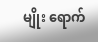မျိုး ရောက်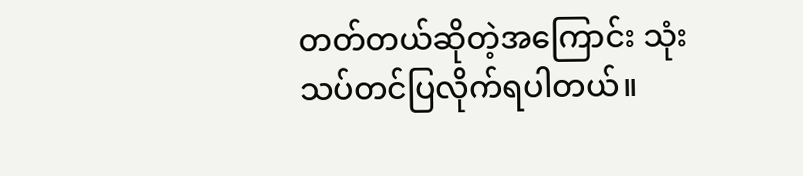တတ်တယ်ဆိုတဲ့အကြောင်း သုံးသပ်တင်ပြလိုက်ရပါတယ်။